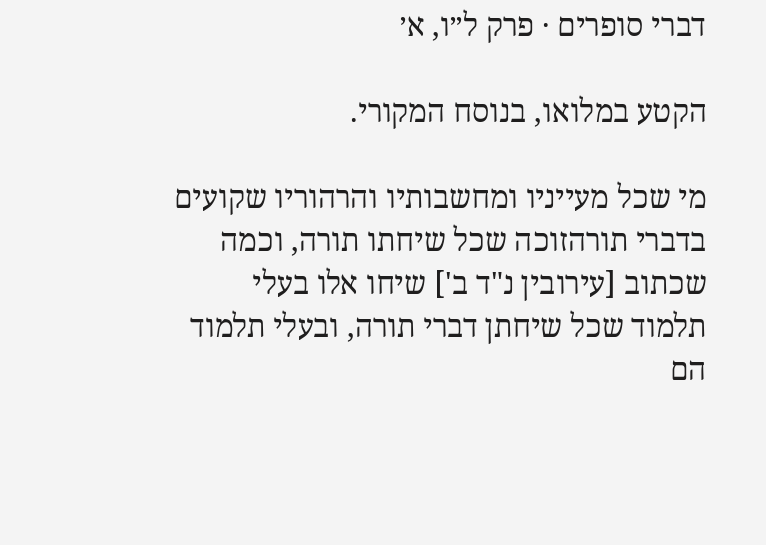דברי סופרים · פרק ל״ו, א׳

הקטע במלואו, בנוסח המקורי.

מי שכל מעייניו ומחשבותיו והרהוריו שקועים בדברי תורהזוכה שכל שיחתו תורה, וכמה שכתוב [עירובין נ"ד ב'] שיחו אלו בעלי תלמוד שכל שיחתן דברי תורה, ובעלי תלמוד הם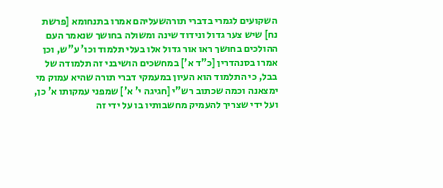השקועים לגמרי בדברי תורהשעליהם אמרו בתנחומא [פרשת נח] שיש צער גדול ונידוד שינה ומשולה בחושך שנאמר העם ההולכים בחושך ראו אור גדול אלו בעלי תלמוד וכו’ ע"ש, וכן אמרו בסנהדרין [כ"ד א'] במחשכים הושיבני זה תלמודה של בבל, כי התלמוד הוא העיון במעמקי דברי תורה שהיא עמוק מי ימצאנה וכמה שכתוב רש"י [חגיגה י' א'] שמפני עמקותו א' כן, ועל ידי שצריך להעמיק מחשבותיו בו על ידי זה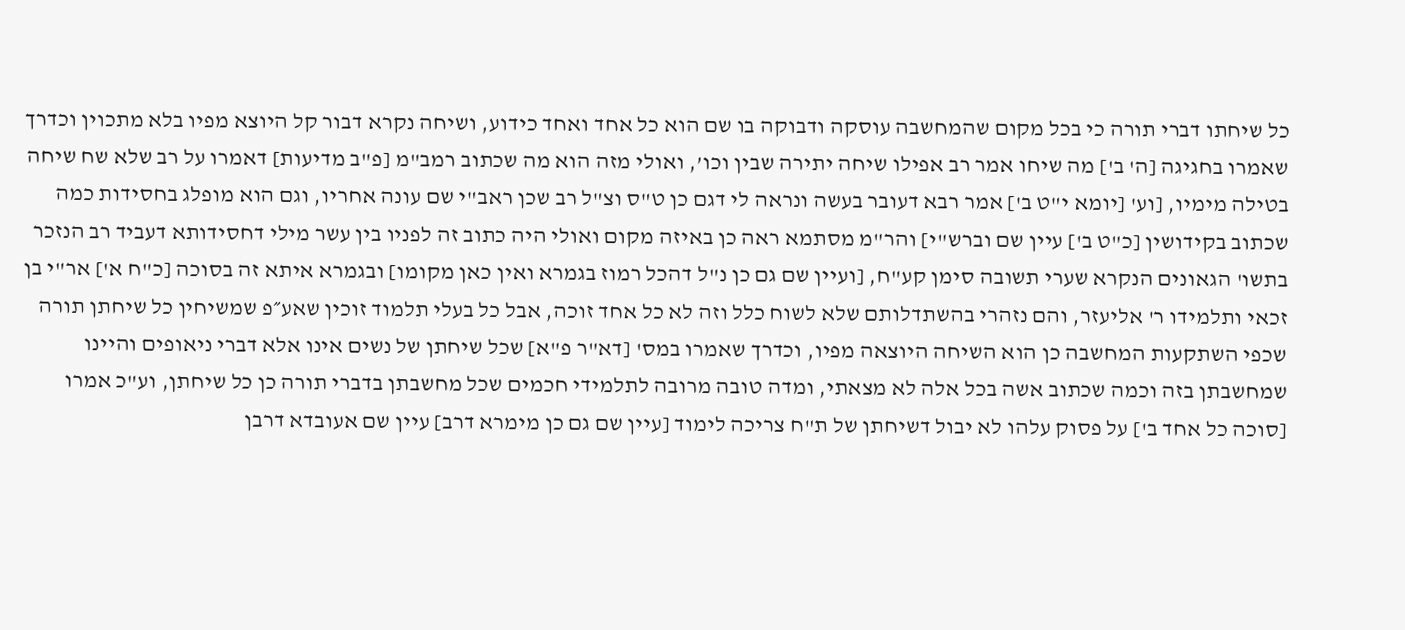כל שיחתו דברי תורה כי בכל מקום שהמחשבה עוסקה ודבוקה בו שם הוא כל אחד ואחד כידוע, ושיחה נקרא דבור קל היוצא מפיו בלא מתכוין וכדרך שאמרו בחגיגה [ה' ב'] מה שיחו אמר רב אפילו שיחה יתירה שבין וכו’, ואולי מזה הוא מה שכתוב רמב"מ [פ"ב מדיעות] דאמרו על רב שלא שח שיחה בטילה מימיו, [וע' [יומא י"ט ב'] אמר רבא דעובר בעשה ונראה לי דגם כן ט"ס וצ"ל רב שכן ראב"י שם עונה אחריו, וגם הוא מופלג בחסידות כמה שכתוב בקידושין [כ"ט ב'] עיין שם וברש"י] והר"מ מסתמא ראה כן באיזה מקום ואולי היה כתוב זה לפניו בין עשר מילי דחסידותא דעביד רב הנזכר בתשו' הגאונים הנקרא שערי תשובה סימן קע"ח, [ועיין שם גם כן נ"ל דהכל רמוז בגמרא ואין כאן מקומו] ובגמרא איתא זה בסוכה [כ"ח א'] אר"י בן זכאי ותלמידו ר' אליעזר, והם נזהרי בהשתדלותם שלא לשוח כלל וזה לא כל אחד זוכה, אבל כל בעלי תלמוד זוכין שאע״פ שמשיחין כל שיחתן תורה שכפי השתקעות המחשבה כן הוא השיחה היוצאה מפיו, וכדרך שאמרו במס' [דא"ר פ"א] שכל שיחתן של נשים אינו אלא דברי ניאופים והיינו שמחשבתן בזה וכמה שכתוב אשה בכל אלה לא מצאתי, ומדה טובה מרובה לתלמידי חכמים שכל מחשבתן בדברי תורה כן כל שיחתן, וע"כ אמרו [סוכה כל אחד ב'] על פסוק עלהו לא יבול דשיחתן של ת"ח צריכה לימוד [עיין שם גם כן מימרא דרב] עיין שם אעובדא דרבן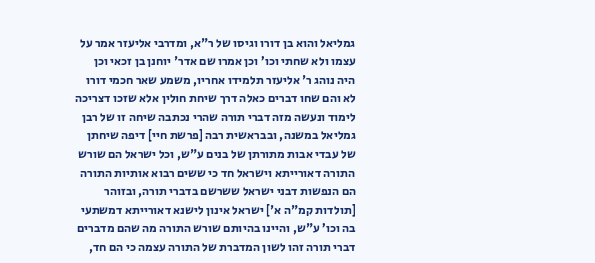גמליאל והוא בן דורו וגיסו של ר"א, ומדרבי אליעזר אמר על עצמו ולא שחתי וכו’ וכן אמרו שם אדר' יוחנן בן זכאי וכן היה נוהג ר' אליעזר תלמידו אחריו, משמע שאר חכמי דורו לא והם שחו דברים כאלה דרך שיחת חולין אלא שזכו דצריכה לימוד ונעשה מזה דברי תורה שהרי נכתבה שיחה זו של רבן גמליאל במשנה, ובבראשית רבה [פרשת חיי] דיפה שיחתן של עבדי אבות מתורתן של בנים ע"ש, וכל ישראל הם שורש התורה דאורייתא וישראל חד כי ששים רבוא אותיות התורה הם הנפשות דבני ישראל ששרשם בדברי תורה, ובזוהר [תולדות קמ"ה א'] ישראל אינון לישנא דאורייתא דמשתעי בה וכו’ ע"ש, והיינו בהיותם שורש התורה מה שהם מדברים דברי תורה זהו לשון המדברת של התורה עצמה כי הם חד,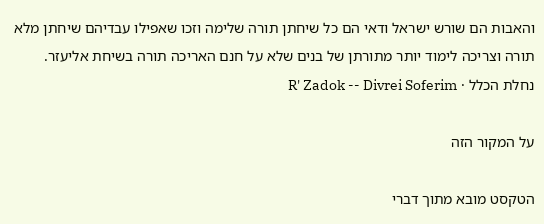והאבות הם שורש ישראל ודאי הם כל שיחתן תורה שלימה וזכו שאפילו עבדיהם שיחתן מלא תורה וצריכה לימוד יותר מתורתן של בנים שלא על חנם האריכה תורה בשיחת אליעזר.
נחלת הכלל · R' Zadok -- Divrei Soferim

על המקור הזה

הטקסט מובא מתוך דברי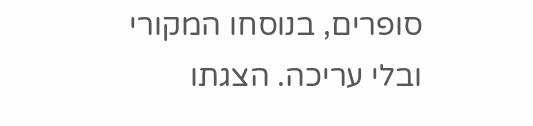סופרים, בנוסחו המקורי ובלי עריכה. הצגתו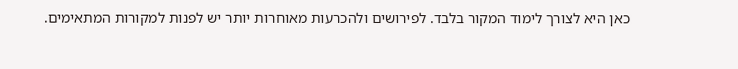כאן היא לצורך לימוד המקור בלבד. לפירושים ולהכרעות מאוחרות יותר יש לפנות למקורות המתאימים.